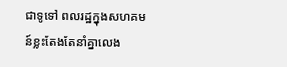ជាទូទៅ ពលរដ្ឋក្នុងសហគមន៍ខ្លះតែងតែនាំគ្នាលេង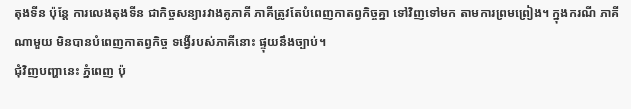តុងទីន ប៉ុន្តែ ការលេងតុងទីន ជាកិច្ចសន្យារវាងគូភាគី ភាគីត្រូវតែបំពេញកាតព្វកិច្ចគ្នា ទៅវិញទៅមក តាមការព្រមព្រៀង។ ក្នុងករណី ភាគីណាមួយ មិនបានបំពេញកាតព្វកិច្ច ទង្វើរបស់ភាគីនោះ ផ្ទុយនឹងច្បាប់។
ជុំវិញបញ្ហានេះ ភ្នំពេញ ប៉ុ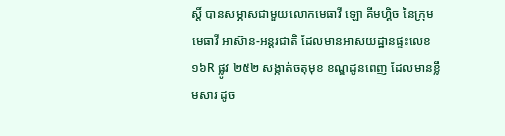ស្តិ៍ បានសម្ភាសជាមួយលោកមេធាវី ឡោ គីមហ្គិច នៃក្រុមមេធាវី អាស៊ាន-អន្តរជាតិ ដែលមានអាសយដ្ឋានផ្ទះលេខ ១៦R ផ្លូវ ២៥២ សង្កាត់ចតុមុខ ខណ្ឌដូនពេញ ដែលមានខ្លឹមសារ ដូច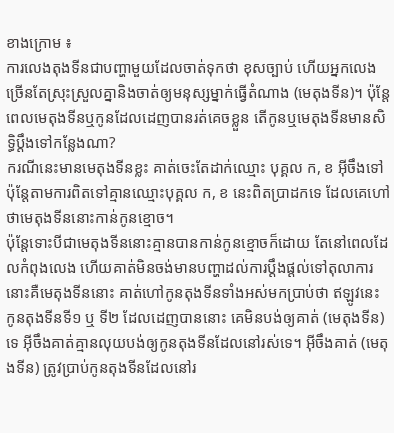ខាងក្រោម ៖
ការលេងតុងទីនជាបញ្ហាមួយដែលចាត់ទុកថា ខុសច្បាប់ ហើយអ្នកលេងច្រើនតែស្រុះស្រួលគ្នានិងចាត់ឲ្យមនុស្សម្នាក់ធ្វើតំណាង (មេតុងទីន)។ ប៉ុន្តែពេលមេតុងទីនឬកូនដែលដេញបានរត់គេចខ្លួន តើកូនឬមេតុងទីនមានសិទ្ធិប្តឹងទៅកន្លែងណា?
ករណីនេះមានមេតុងទីនខ្លះ គាត់ចេះតែដាក់ឈ្មោះ បុគ្គល ក, ខ អ៊ីចឹងទៅ ប៉ុន្តែតាមការពិតទៅគ្មានឈ្មោះបុគ្គល ក, ខ នេះពិតប្រាដកទេ ដែលគេហៅថាមេតុងទីននោះកាន់កូនខ្មោច។
ប៉ុន្តែទោះបីជាមេតុងទីននោះគ្មានបានកាន់កូនខ្មោចក៏ដោយ តែនៅពេលដែលកំពុងលេង ហើយគាត់មិនចង់មានបញ្ហាដល់ការប្តឹងផ្ដល់ទៅតុលាការនោះគឺមេតុងទីននោះ គាត់ហៅកូនតុងទីនទាំងអស់មកប្រាប់ថា ឥឡូវនេះ កូនតុងទីនទី១ ឬ ទី២ ដែលដេញបាននោះ គេមិនបង់ឲ្យគាត់ (មេតុងទីន) ទេ អ៊ីចឹងគាត់គ្មានលុយបង់ឲ្យកូនតុងទីនដែលនៅរស់ទេ។ អ៊ីចឹងគាត់ (មេតុងទីន) ត្រូវប្រាប់កូនតុងទីនដែលនៅរ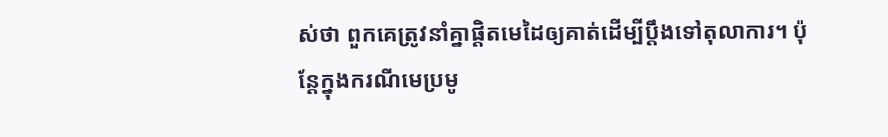ស់ថា ពួកគេត្រូវនាំគ្នាផ្តិតមេដៃឲ្យគាត់ដើម្បីប្តឹងទៅតុលាការ។ ប៉ុន្តែក្នុងករណីមេប្រមូ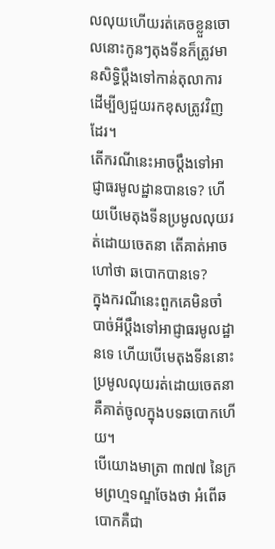លលុយហើយរត់គេចខ្លួនចោលនោះកូនៗតុងទីនក៏ត្រូវមានសិទ្ធិប្ដឹងទៅកាន់តុលាការ ដើម្បីឲ្យជួយរកខុសត្រូវវិញដែរ។
តើករណីនេះអាចប្តឹងទៅអាជ្ញាធរមូលដ្ឋានបានទេ? ហើយបើមេតុងទីនប្រមូលលុយរត់ដោយចេតនា តើគាត់អាចហៅថា ឆបោកបានទេ?
ក្នុងករណីនេះពួកគេមិនចាំបាច់អីប្តឹងទៅអាជ្ញាធរមូលដ្ឋានទេ ហើយបើមេតុងទីននោះប្រមូលលុយរត់ដោយចេតនា គឺគាត់ចូលក្នុងបទឆបោកហើយ។
បើយោងមាត្រា ៣៧៧ នៃក្រមព្រហ្មទណ្ឌចែងថា អំពើឆបោកគឺជា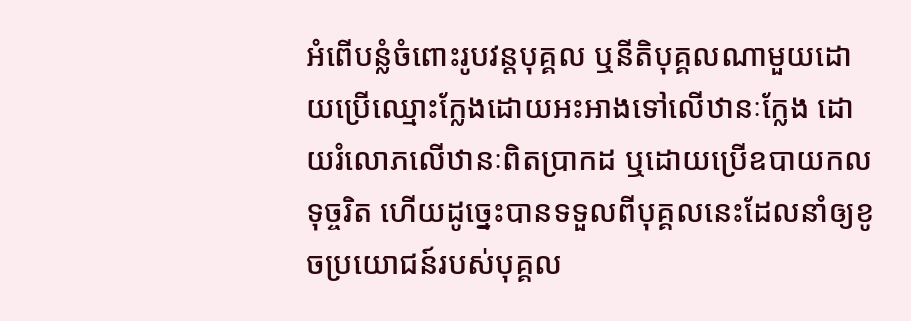អំពើបន្លំចំពោះរូបវន្តបុគ្គល ឬនីតិបុគ្គលណាមួយដោយប្រើឈ្មោះក្លែងដោយអះអាងទៅលើឋានៈក្លែង ដោយរំលោភលើឋានៈពិតប្រាកដ ឬដោយប្រើឧបាយកលទុច្ចរិត ហើយដូច្នេះបានទទួលពីបុគ្គលនេះដែលនាំឲ្យខូចប្រយោជន៍របស់បុគ្គល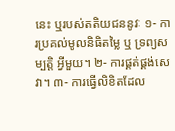នេះ ឬរបស់តតិយជននូវៈ ១- ការប្រគល់មូលនិធិតម្លៃ ឬ ទ្រព្យសម្បត្តិ អ្វីមួយ។ ២- ការផ្គត់ផ្គង់សេវា។ ៣- ការធ្វើលិខិតដែល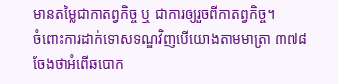មានតម្លៃជាកាតព្វកិច្ច ឬ ជាការឲ្យរួចពីកាតព្វកិច្ច។
ចំពោះការដាក់ទោសទណ្ឌវិញបើយោងតាមមាត្រា ៣៧៨ ចែងថាអំពើឆបោក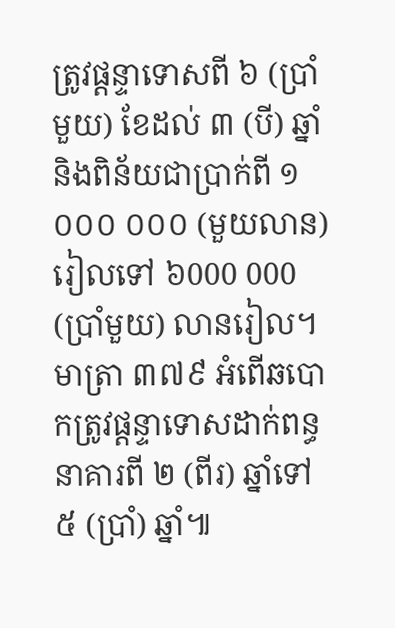ត្រូវផ្តន្ទាទោសពី ៦ (ប្រាំមួយ) ខែដល់ ៣ (បី) ឆ្នាំ និងពិន័យជាប្រាក់ពី ១ ០០០ ០០០ (មួយលាន) រៀលទៅ ៦000 000 (ប្រាំមួយ) លានរៀល។ មាត្រា ៣៧៩ អំពើឆបោកត្រូវផ្តន្ទាទោសដាក់ពន្ធនាគារពី ២ (ពីរ) ឆ្នាំទៅ ៥ (ប្រាំ) ឆ្នាំ៕